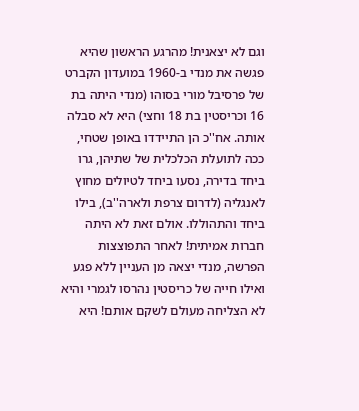וגם לא יצאנית! מהרגע הראשון שהיא פגשה את מנדי ב-1960 במועדון הקברט של פרסיבל מורי בסוהו (מנדי היתה בת 16 וכריסטין בת 18 וחצי) היא לא סבלה אותה. אח''כ הן התיידדו באופן שטחי, ככה לתועלת הכלכלית של שתיהן, גרו ביחד בדירה, נסעו ביחד לטיולים מחוץ לאנגליה (לדרום צרפת ולארה''ב), בילו ביחד והתהוללו. אולם זאת לא היתה חברות אמיתית! לאחר התפוצצות הפרשה, מנדי יצאה מן העניין ללא פגע ואילו חייה של כריסטין נהרסו לגמרי והיא לא הצליחה מעולם לשקם אותם! היא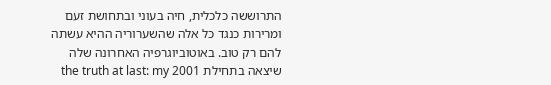התרוששה כלכלית, חיה בעוני ובתחושת זעם ומרירות כנגד כל אלה שהשערוריה ההיא עשתה להם רק טוב. באוטוביוגרפיה האחרונה שלה שיצאה בתחילת 2001 the truth at last: my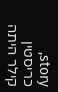story, כריסטין קילר היתה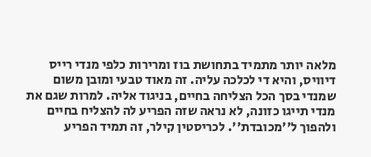מלאה יותר מתמיד בתחושת בוז ומרירות כלפי מנדי רייס דיוויס, והיא די לכלכה עליה. זה מאוד טבעי ומובן משום שמנדי בסך הכל הצליחה בחיים, בניגוד אליה. למרות שגם את מנדי תייגו כזונה, לא נראה שזה הפריע לה להצליח בחיים ולהפוך ל''מכובדת''. לכריסטין קילר, זה תמיד הפריע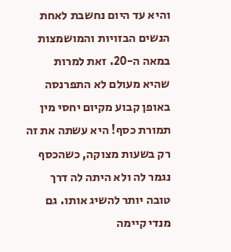והיא עד היום נחשבת לאחת הנשים הבזויות והמושמצות במאה ה-20. זאת למרות שהיא מעולם לא התפרנסה באופן קבוע מקיום יחסי מין תמורת כסף! היא עשתה את זה רק בשעות מצוקה, כשהכסף נגמר לה ולא היתה לה דרך טובה יותר להשיג אותו. גם מנדי קיימה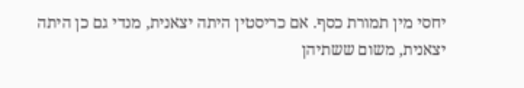יחסי מין תמורת כסף. אם כריסטין היתה יצאנית, מנדי גם כן היתה יצאנית, משום ששתיהן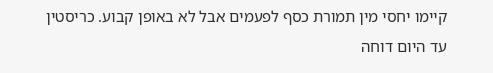קיימו יחסי מין תמורת כסף לפעמים אבל לא באופן קבוע. כריסטין עד היום דוחה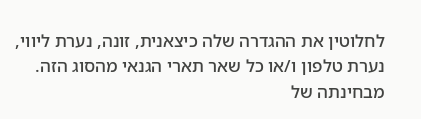לחלוטין את ההגדרה שלה כיצאנית, זונה, נערת ליווי, נערת טלפון ו/או כל שאר תארי הגנאי מהסוג הזה. מבחינתה של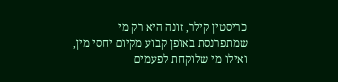כריסטין קילר, זונה היא רק מי שמתפרנסת באופן קבוע מקיום יחסי מין, ואילו מי שלוקחת לפעמים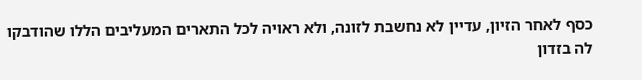כסף לאחר הזיון, עדיין לא נחשבת לזונה, ולא ראויה לכל התארים המעליבים הללו שהודבקו לה בזדון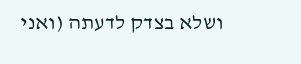ושלא בצדק לדעתה (ואני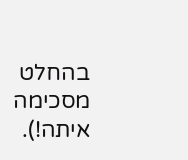בהחלט מסכימה איתה!).